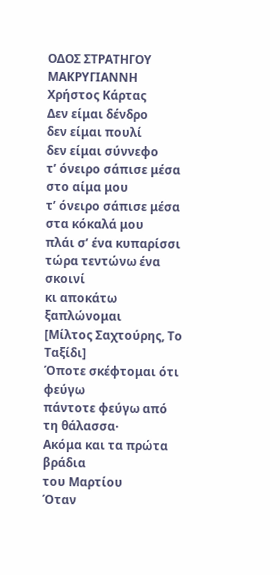ΟΔΟΣ ΣΤΡΑΤΗΓΟΥ ΜΑΚΡΥΓΙΑΝΝΗ
Χρήστος Κάρτας
Δεν είμαι δένδρο
δεν είμαι πουλί
δεν είμαι σύννεφο
τ’ όνειρο σάπισε μέσα στο αίμα μου
τ’ όνειρο σάπισε μέσα στα κόκαλά μου
πλάι σ’ ένα κυπαρίσσι
τώρα τεντώνω ένα σκοινί
κι αποκάτω ξαπλώνομαι
[Μίλτος Σαχτούρης, Το Ταξίδι]
Όποτε σκέφτομαι ότι φεύγω
πάντοτε φεύγω από τη θάλασσα·
Ακόμα και τα πρώτα βράδια
του Μαρτίου
Όταν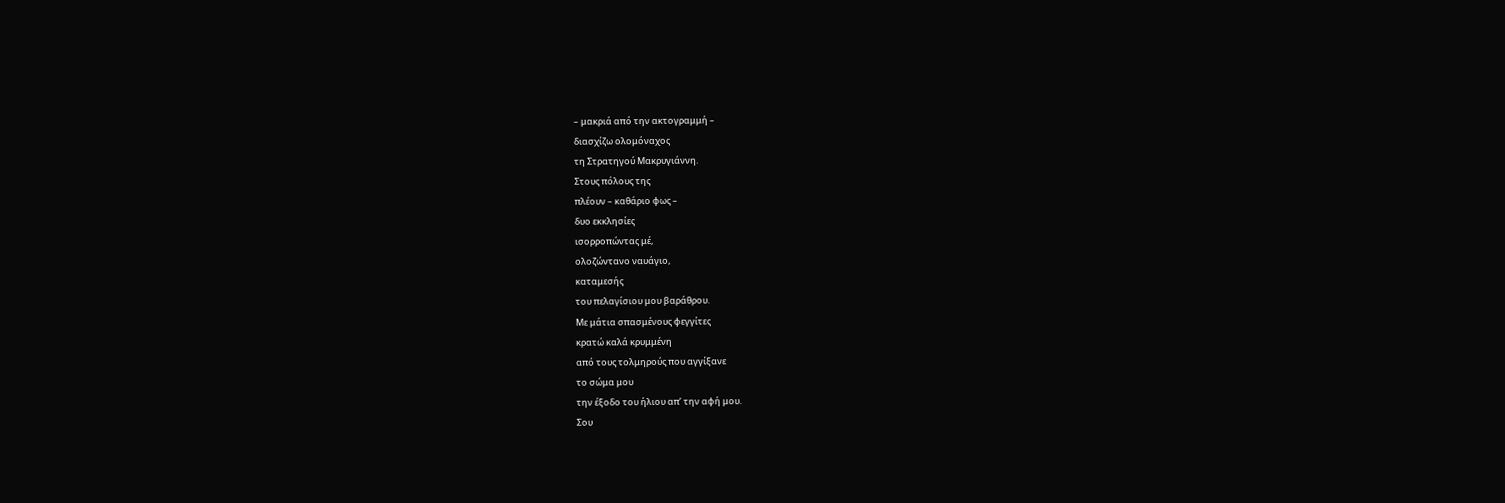– μακριά από την ακτογραμμή –
διασχίζω ολομόναχος
τη Στρατηγού Μακρυγιάννη.
Στους πόλους της
πλέουν – καθάριο φως –
δυο εκκλησίες
ισορροπώντας μέ,
ολοζώντανο ναυάγιο,
καταμεσής
του πελαγίσιου μου βαράθρου.
Με μάτια σπασμένους φεγγίτες
κρατώ καλά κρυμμένη
από τους τολμηρούς που αγγίξανε
το σώμα μου
την έξοδο του ήλιου απ’ την αφή μου.
Σου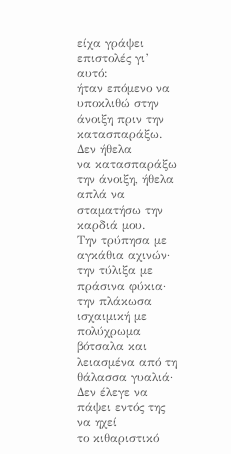είχα γράψει επιστολές γι’ αυτό:
ήταν επόμενο να υποκλιθώ στην άνοιξη πριν την κατασπαράξω. Δεν ήθελα
να κατασπαράξω την άνοιξη, ήθελα απλά να σταματήσω την καρδιά μου.
Την τρύπησα με αγκάθια αχινών· την τύλιξα με πράσινα φύκια· την πλάκωσα
ισχαιμική με πολύχρωμα βότσαλα και λειασμένα από τη θάλασσα γυαλιά·
Δεν έλεγε να πάψει εντός της να ηχεί
το κιθαριστικό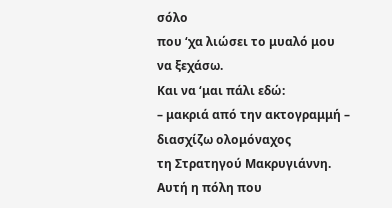σόλο
που ‘χα λιώσει το μυαλό μου
να ξεχάσω.
Και να ‘μαι πάλι εδώ:
– μακριά από την ακτογραμμή –
διασχίζω ολομόναχος
τη Στρατηγού Μακρυγιάννη.
Αυτή η πόλη που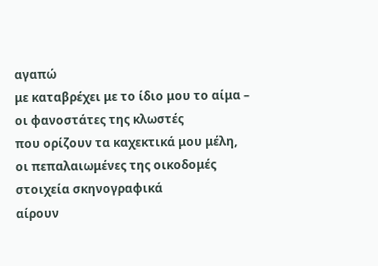αγαπώ
με καταβρέχει με το ίδιο μου το αίμα –
οι φανοστάτες της κλωστές
που ορίζουν τα καχεκτικά μου μέλη,
οι πεπαλαιωμένες της οικοδομές
στοιχεία σκηνογραφικά
αίρουν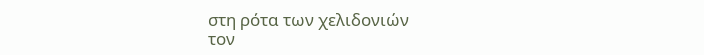στη ρότα των χελιδονιών
τον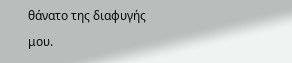θάνατο της διαφυγής μου.